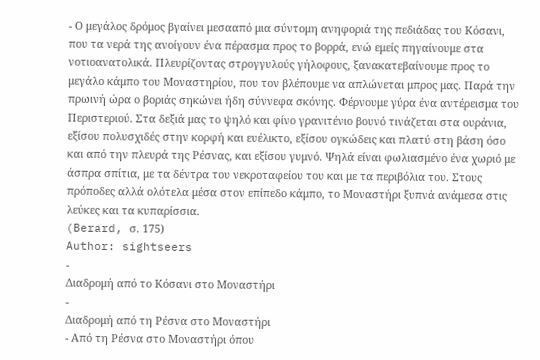- Ο μεγάλος δρόμος βγαίνει μεσααπό μια σύντομη ανηφοριά της πεδιάδας του Κόσανι, που τα νερά της ανοίγουν ένα πέρασμα προς το βορρά, ενώ εμείς πηγαίνουμε στα νοτιοανατολικά. Πλευρίζοντας στρογγυλούς γήλοφους, ξανακατεβαίνουμε προς το μεγάλο κάμπο του Μοναστηρίου, που τον βλέπουμε να απλώνεται μπρος μας. Παρά την πρωινή ώρα ο βοριάς σηκώνει ήδη σύννεφα σκόνης. Φέρνουμε γύρα ένα αντέρεισμα του Περιστεριού. Στα δεξιά μας το ψηλό και φίνο γρανιτένιο βουνό τινάζεται στα ουράνια, εξίσου πολυσχιδές στην κορφή και ευέλικτο, εξίσου ογκώδεις και πλατύ στη βάση όσο και από την πλευρά της Ρέσνας, και εξίσου γυμνό. Ψηλά είναι φωλιασμένο ένα χωριό με άσπρα σπίτια, με τα δέντρα του νεκροταφείου του και με τα περιβόλια του. Στους πρόποδες αλλά ολότελα μέσα στον επίπεδο κάμπο, το Μοναστήρι ξυπνά ανάμεσα στις λεύκες και τα κυπαρίσσια.
(Berard, σ. 175)
Author: sightseers
-
Διαδρομή από το Κόσανι στο Μοναστήρι
-
Διαδρομή από τη Ρέσνα στο Μοναστήρι
- Από τη Ρέσνα στο Μοναστήρι όπου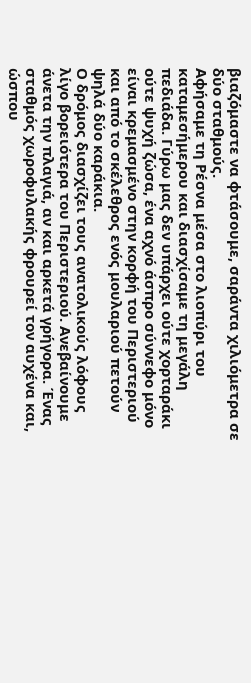βιαζόμαστε να φτάσουμε, σαράντα χιλιόμετρα σε δύο σταθμούς.
Αφήσαμε τη Ρέσνα μέσα στο λιοπύρι του καταμεσήμερου και διασχίσαμε τη μεγάλη πεδιάδα. Γύρω μας δεν υπάρχει ούτε χορταράκι ούτε ψυχή ζώσα, ένα αχνό άσπρο σύννεφο μόνο είναι κρεμασμένο στην κορφή του Περιστεριού και από το σκέλεθρος ενός μουλαριού πετούν ψηλά δύο καράκια.
Ο δρόμος διασχίζει τους ανατολικούς λόφους λίγο βορειότερα του Περιστεριού. Ανεβαίνουμε άνετα την πλαγιά, αν και αρκετά γρήγορα. Ένας σταθμός χωροφυλακής φρουρεί τον αυχένα και, ώσπου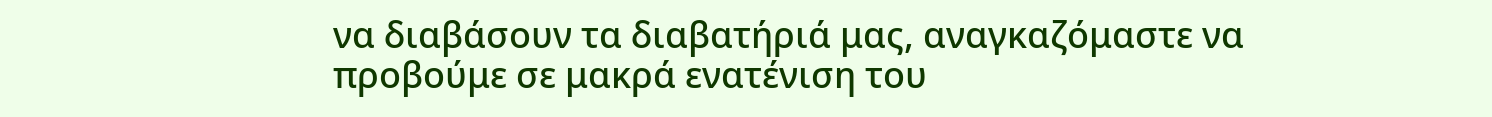να διαβάσουν τα διαβατήριά μας, αναγκαζόμαστε να προβούμε σε μακρά ενατένιση του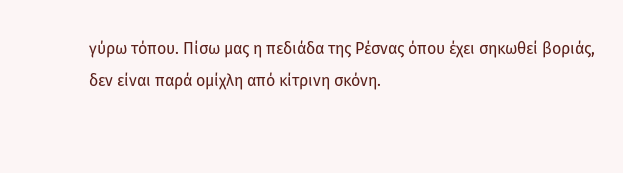γύρω τόπου. Πίσω μας η πεδιάδα της Ρέσνας όπου έχει σηκωθεί βοριάς, δεν είναι παρά ομίχλη από κίτρινη σκόνη.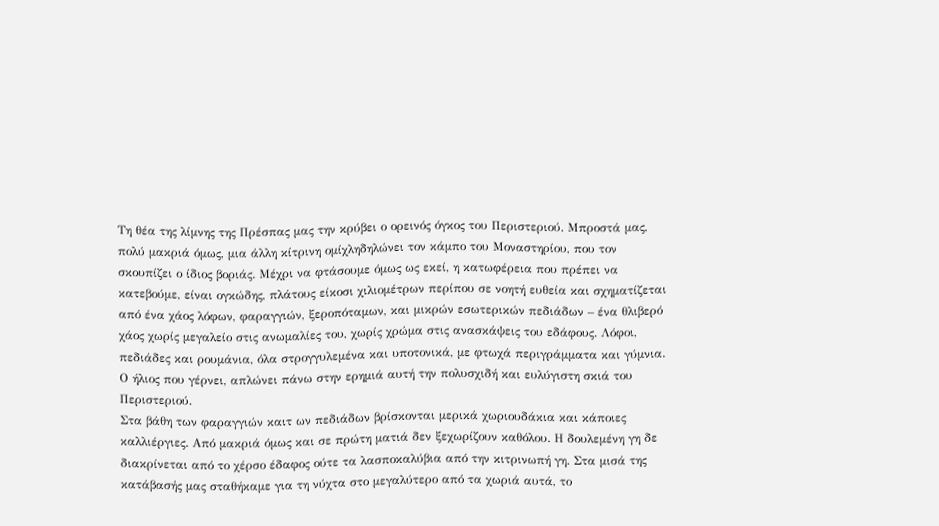Τη θέα της λίμνης της Πρέσπας μας την κρύβει ο ορεινός όγκος του Περιστεριού. Μπροστά μας, πολύ μακριά όμως, μια άλλη κίτρινη ομίχληδηλώνει τον κάμπο του Μοναστηρίου, που τον σκουπίζει ο ίδιος βοριάς. Μέχρι να φτάσουμε όμως ως εκεί, η κατωφέρεια που πρέπει να κατεβούμε, είναι ογκώδης, πλάτους είκοσι χιλιομέτρων περίπου σε νοητή ευθεία και σχηματίζεται από ένα χάος λόφων, φαραγγιών, ξεροπόταμων, και μικρών εσωτερικών πεδιάδων – ένα θλιβερό χάος χωρίς μεγαλείο στις ανωμαλίες του, χωρίς χρώμα στις ανασκάψεις του εδάφους. Λόφοι, πεδιάδες και ρουμάνια, όλα στρογγυλεμένα και υποτονικά, με φτωχά περιγράμματα και γύμνια. Ο ήλιος που γέρνει, απλώνει πάνω στην ερημιά αυτή την πολυσχιδή και ευλύγιστη σκιά του Περιστεριού.
Στα βάθη των φαραγγιών καιτ ων πεδιάδων βρίσκονται μερικά χωριουδάκια και κάποιες καλλιέργιες. Από μακριά όμως και σε πρώτη ματιά δεν ξεχωρίζουν καθόλου. Η δουλεμένη γη δε διακρίνεται από το χέρσο έδαφος ούτε τα λασποκαλύβια από την κιτρινωπή γη. Στα μισά της κατάβασής μας σταθήκαμε για τη νύχτα στο μεγαλύτερο από τα χωριά αυτά, το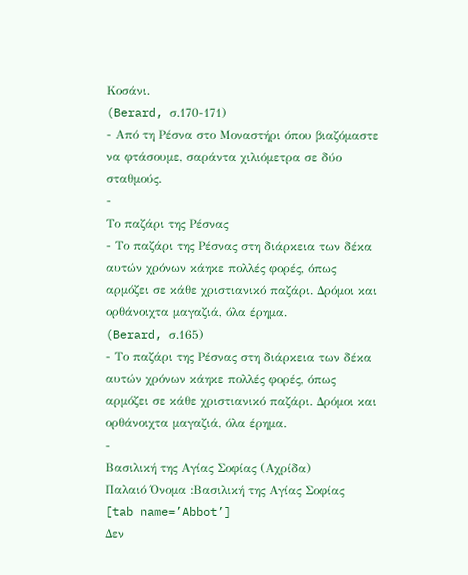Κοσάνι.
(Berard, σ.170-171)
- Από τη Ρέσνα στο Μοναστήρι όπου βιαζόμαστε να φτάσουμε, σαράντα χιλιόμετρα σε δύο σταθμούς.
-
Το παζάρι της Ρέσνας
- Το παζάρι της Ρέσνας στη διάρκεια των δέκα αυτών χρόνων κάηκε πολλές φορές, όπως αρμόζει σε κάθε χριστιανικό παζάρι. Δρόμοι και ορθάνοιχτα μαγαζιά, όλα έρημα.
(Berard, σ.165)
- Το παζάρι της Ρέσνας στη διάρκεια των δέκα αυτών χρόνων κάηκε πολλές φορές, όπως αρμόζει σε κάθε χριστιανικό παζάρι. Δρόμοι και ορθάνοιχτα μαγαζιά, όλα έρημα.
-
Βασιλική της Αγίας Σοφίας (Αχρίδα)
Παλαιό Όνομα :Βασιλική της Αγίας Σοφίας
[tab name=’Abbot’]
Δεν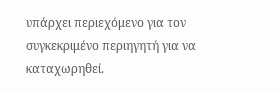υπάρχει περιεχόμενο για τον συγκεκριμένο περιηγητή για να καταχωρηθεί.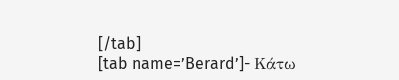[/tab]
[tab name=’Berard’]- Κάτω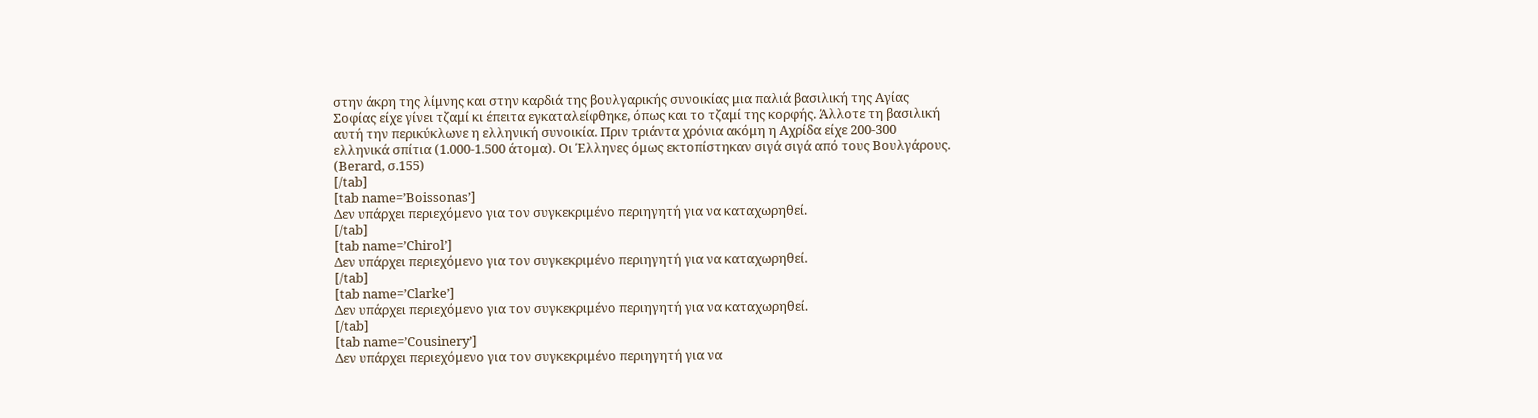στην άκρη της λίμνης και στην καρδιά της βουλγαρικής συνοικίας μια παλιά βασιλική της Αγίας Σοφίας είχε γίνει τζαμί κι έπειτα εγκαταλείφθηκε, όπως και το τζαμί της κορφής. Άλλοτε τη βασιλική αυτή την περικύκλωνε η ελληνική συνοικία. Πριν τριάντα χρόνια ακόμη η Αχρίδα είχε 200-300 ελληνικά σπίτια (1.000-1.500 άτομα). Οι Έλληνες όμως εκτοπίστηκαν σιγά σιγά από τους Βουλγάρους.
(Berard, σ.155)
[/tab]
[tab name=’Boissonas’]
Δεν υπάρχει περιεχόμενο για τον συγκεκριμένο περιηγητή για να καταχωρηθεί.
[/tab]
[tab name=’Chirol’]
Δεν υπάρχει περιεχόμενο για τον συγκεκριμένο περιηγητή για να καταχωρηθεί.
[/tab]
[tab name=’Clarke’]
Δεν υπάρχει περιεχόμενο για τον συγκεκριμένο περιηγητή για να καταχωρηθεί.
[/tab]
[tab name=’Cousinery’]
Δεν υπάρχει περιεχόμενο για τον συγκεκριμένο περιηγητή για να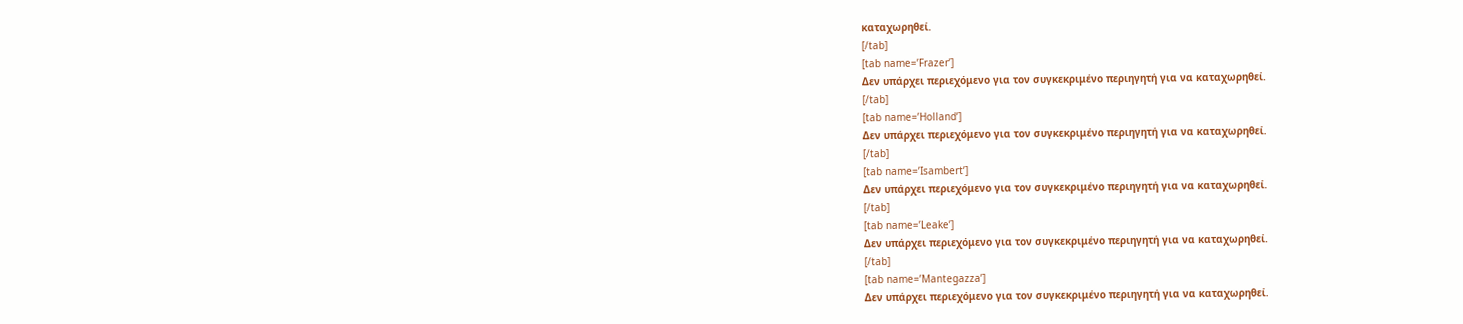καταχωρηθεί.
[/tab]
[tab name=’Frazer’]
Δεν υπάρχει περιεχόμενο για τον συγκεκριμένο περιηγητή για να καταχωρηθεί.
[/tab]
[tab name=’Holland’]
Δεν υπάρχει περιεχόμενο για τον συγκεκριμένο περιηγητή για να καταχωρηθεί.
[/tab]
[tab name=’Isambert’]
Δεν υπάρχει περιεχόμενο για τον συγκεκριμένο περιηγητή για να καταχωρηθεί.
[/tab]
[tab name=’Leake’]
Δεν υπάρχει περιεχόμενο για τον συγκεκριμένο περιηγητή για να καταχωρηθεί.
[/tab]
[tab name=’Mantegazza’]
Δεν υπάρχει περιεχόμενο για τον συγκεκριμένο περιηγητή για να καταχωρηθεί.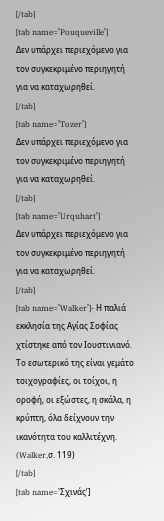[/tab]
[tab name=’Pouqueville’]
Δεν υπάρχει περιεχόμενο για τον συγκεκριμένο περιηγητή για να καταχωρηθεί.
[/tab]
[tab name=’Tozer’]
Δεν υπάρχει περιεχόμενο για τον συγκεκριμένο περιηγητή για να καταχωρηθεί.
[/tab]
[tab name=’Urquhart’]
Δεν υπάρχει περιεχόμενο για τον συγκεκριμένο περιηγητή για να καταχωρηθεί.
[/tab]
[tab name=’Walker’]- Η παλιά εκκλησία της Αγίας Σοφίας χτίστηκε από τον Ιουστινιανό. Το εσωτερικό της είναι γεμάτο τοιχογραφίες, οι τοίχοι, η οροφή, οι εξώστες, η σκάλα, η κρύπτη, όλα δείχνουν την ικανότητα του καλλιτέχνη. (Walker,σ. 119)
[/tab]
[tab name=’Σχινάς’]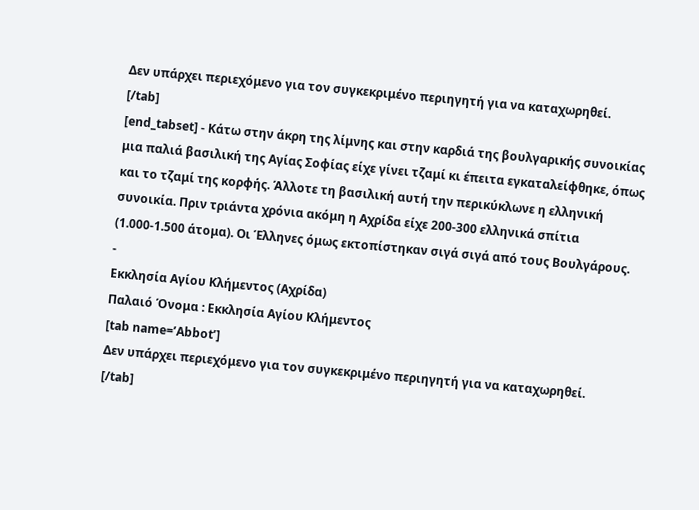Δεν υπάρχει περιεχόμενο για τον συγκεκριμένο περιηγητή για να καταχωρηθεί.
[/tab]
[end_tabset] - Κάτω στην άκρη της λίμνης και στην καρδιά της βουλγαρικής συνοικίας μια παλιά βασιλική της Αγίας Σοφίας είχε γίνει τζαμί κι έπειτα εγκαταλείφθηκε, όπως και το τζαμί της κορφής. Άλλοτε τη βασιλική αυτή την περικύκλωνε η ελληνική συνοικία. Πριν τριάντα χρόνια ακόμη η Αχρίδα είχε 200-300 ελληνικά σπίτια (1.000-1.500 άτομα). Οι Έλληνες όμως εκτοπίστηκαν σιγά σιγά από τους Βουλγάρους.
-
Εκκλησία Αγίου Κλήμεντος (Αχρίδα)
Παλαιό Όνομα : Εκκλησία Αγίου Κλήμεντος
[tab name=’Abbot’]
Δεν υπάρχει περιεχόμενο για τον συγκεκριμένο περιηγητή για να καταχωρηθεί.
[/tab]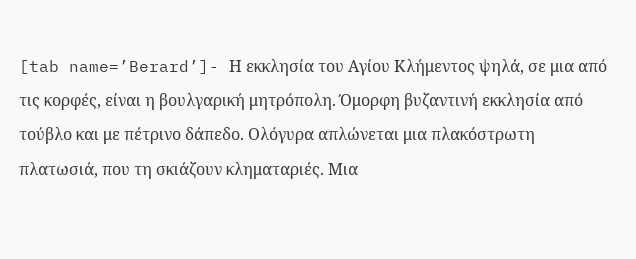[tab name=’Berard’]- Η εκκλησία του Αγίου Κλήμεντος ψηλά, σε μια από τις κορφές, είναι η βουλγαρική μητρόπολη. Όμορφη βυζαντινή εκκλησία από τούβλο και με πέτρινο δάπεδο. Ολόγυρα απλώνεται μια πλακόστρωτη πλατωσιά, που τη σκιάζουν κληματαριές. Μια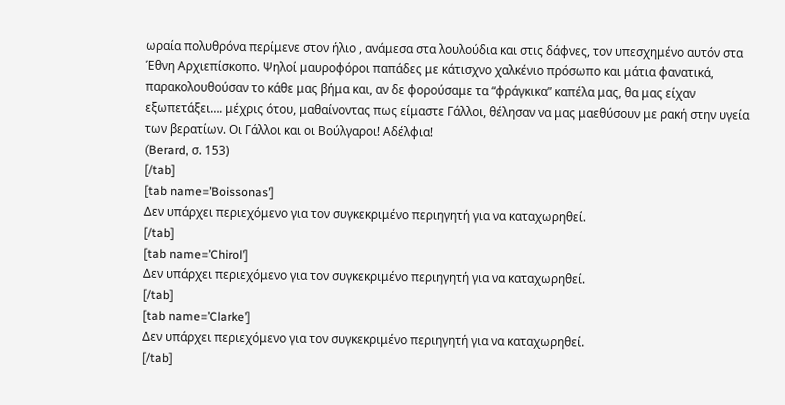ωραία πολυθρόνα περίμενε στον ήλιο , ανάμεσα στα λουλούδια και στις δάφνες, τον υπεσχημένο αυτόν στα Έθνη Αρχιεπίσκοπο. Ψηλοί μαυροφόροι παπάδες με κάτισχνο χαλκένιο πρόσωπο και μάτια φανατικά, παρακολουθούσαν το κάθε μας βήμα και, αν δε φορούσαμε τα “φράγκικα” καπέλα μας, θα μας είχαν εξωπετάξει…. μέχρις ότου, μαθαίνοντας πως είμαστε Γάλλοι, θέλησαν να μας μαεθύσουν με ρακή στην υγεία των βερατίων. Οι Γάλλοι και οι Βούλγαροι! Αδέλφια!
(Berard, σ. 153)
[/tab]
[tab name=’Boissonas’]
Δεν υπάρχει περιεχόμενο για τον συγκεκριμένο περιηγητή για να καταχωρηθεί.
[/tab]
[tab name=’Chirol’]
Δεν υπάρχει περιεχόμενο για τον συγκεκριμένο περιηγητή για να καταχωρηθεί.
[/tab]
[tab name=’Clarke’]
Δεν υπάρχει περιεχόμενο για τον συγκεκριμένο περιηγητή για να καταχωρηθεί.
[/tab]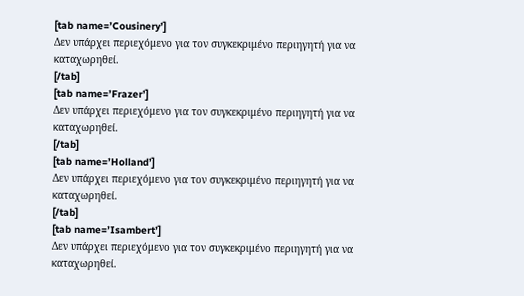[tab name=’Cousinery’]
Δεν υπάρχει περιεχόμενο για τον συγκεκριμένο περιηγητή για να καταχωρηθεί.
[/tab]
[tab name=’Frazer’]
Δεν υπάρχει περιεχόμενο για τον συγκεκριμένο περιηγητή για να καταχωρηθεί.
[/tab]
[tab name=’Holland’]
Δεν υπάρχει περιεχόμενο για τον συγκεκριμένο περιηγητή για να καταχωρηθεί.
[/tab]
[tab name=’Isambert’]
Δεν υπάρχει περιεχόμενο για τον συγκεκριμένο περιηγητή για να καταχωρηθεί.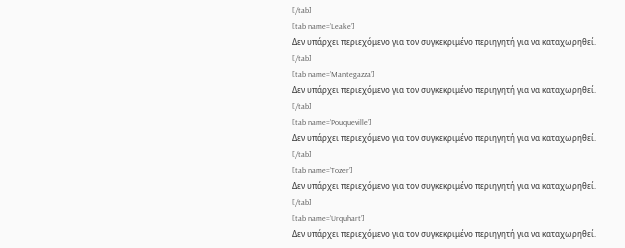[/tab]
[tab name=’Leake’]
Δεν υπάρχει περιεχόμενο για τον συγκεκριμένο περιηγητή για να καταχωρηθεί.
[/tab]
[tab name=’Mantegazza’]
Δεν υπάρχει περιεχόμενο για τον συγκεκριμένο περιηγητή για να καταχωρηθεί.
[/tab]
[tab name=’Pouqueville’]
Δεν υπάρχει περιεχόμενο για τον συγκεκριμένο περιηγητή για να καταχωρηθεί.
[/tab]
[tab name=’Tozer’]
Δεν υπάρχει περιεχόμενο για τον συγκεκριμένο περιηγητή για να καταχωρηθεί.
[/tab]
[tab name=’Urquhart’]
Δεν υπάρχει περιεχόμενο για τον συγκεκριμένο περιηγητή για να καταχωρηθεί.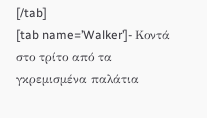[/tab]
[tab name=’Walker’]- Κοντά στο τρίτο από τα γκρεμισμένα παλάτια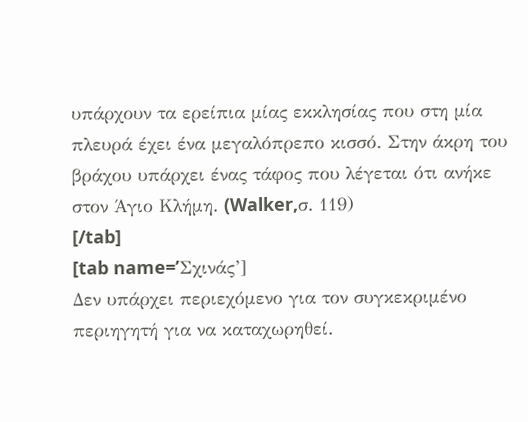υπάρχουν τα ερείπια μίας εκκλησίας που στη μία πλευρά έχει ένα μεγαλόπρεπο κισσό. Στην άκρη του βράχου υπάρχει ένας τάφος που λέγεται ότι ανήκε στον Άγιο Κλήμη. (Walker,σ. 119)
[/tab]
[tab name=’Σχινάς’]
Δεν υπάρχει περιεχόμενο για τον συγκεκριμένο περιηγητή για να καταχωρηθεί.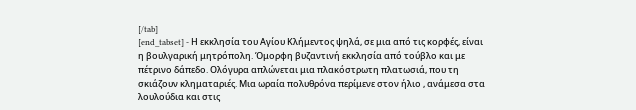[/tab]
[end_tabset] - Η εκκλησία του Αγίου Κλήμεντος ψηλά, σε μια από τις κορφές, είναι η βουλγαρική μητρόπολη. Όμορφη βυζαντινή εκκλησία από τούβλο και με πέτρινο δάπεδο. Ολόγυρα απλώνεται μια πλακόστρωτη πλατωσιά, που τη σκιάζουν κληματαριές. Μια ωραία πολυθρόνα περίμενε στον ήλιο , ανάμεσα στα λουλούδια και στις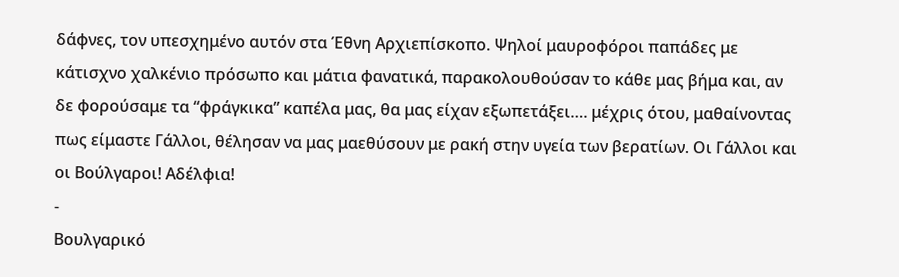δάφνες, τον υπεσχημένο αυτόν στα Έθνη Αρχιεπίσκοπο. Ψηλοί μαυροφόροι παπάδες με κάτισχνο χαλκένιο πρόσωπο και μάτια φανατικά, παρακολουθούσαν το κάθε μας βήμα και, αν δε φορούσαμε τα “φράγκικα” καπέλα μας, θα μας είχαν εξωπετάξει…. μέχρις ότου, μαθαίνοντας πως είμαστε Γάλλοι, θέλησαν να μας μαεθύσουν με ρακή στην υγεία των βερατίων. Οι Γάλλοι και οι Βούλγαροι! Αδέλφια!
-
Βουλγαρικό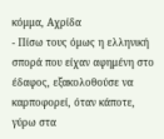κόμμα, Αχρίδα
- Πίσω τους όμως η ελληνική σπορά που είχαν αφημένη στο έδαφος, εξακολοθούσε να καρποφορεί, όταν κάποτε, γύρω στα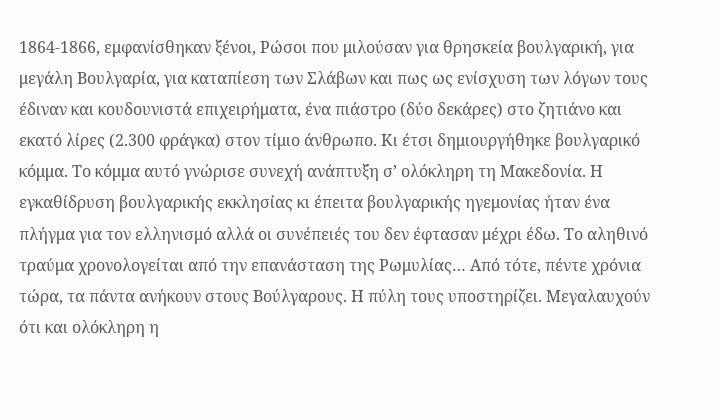1864-1866, εμφανίσθηκαν ξένοι, Ρώσοι που μιλούσαν για θρησκεία βουλγαρική, για μεγάλη Βουλγαρία, για καταπίεση των Σλάβων και πως ως ενίσχυση των λόγων τους έδιναν και κουδουνιστά επιχειρήματα, ένα πιάστρο (δύο δεκάρες) στο ζητιάνο και εκατό λίρες (2.300 φράγκα) στον τίμιο άνθρωπο. Κι έτσι δημιουργήθηκε βουλγαρικό κόμμα. Το κόμμα αυτό γνώρισε συνεχή ανάπτυξη σ’ ολόκληρη τη Μακεδονία. Η εγκαθίδρυση βουλγαρικής εκκλησίας κι έπειτα βουλγαρικής ηγεμονίας ήταν ένα πλήγμα για τον ελληνισμό αλλά οι συνέπειές του δεν έφτασαν μέχρι έδω. Το αληθινό τραύμα χρονολογείται από την επανάσταση της Ρωμυλίας… Από τότε, πέντε χρόνια τώρα, τα πάντα ανήκουν στους Βούλγαρους. Η πύλη τους υποστηρίζει. Μεγαλαυχούν ότι και ολόκληρη η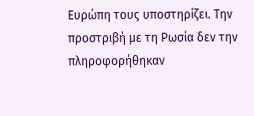Ευρώπη τους υποστηρίζει. Την προστριβή με τη Ρωσία δεν την πληροφορήθηκαν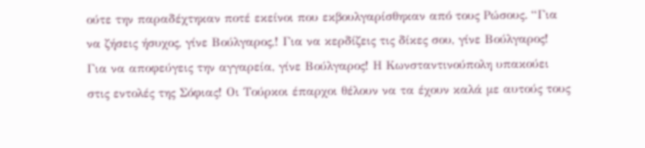ούτε την παραδέχτηκαν ποτέ εκείνοι που εκβουλγαρίσθηκαν από τους Ρώσους. “Για να ζήσεις ήσυχος, γίνε Βούλγαρος,! Για να κερδίζεις τις δίκες σου, γίνε Βούλγαρος! Για να αποφεύγεις την αγγαρεία, γίνε Βούλγαρος! Η Κωνσταντινούπολη υπακούει στις εντολές της Σόφιας! Οι Τούρκοι έπαρχοι θέλουν να τα έχουν καλά με αυτούς τους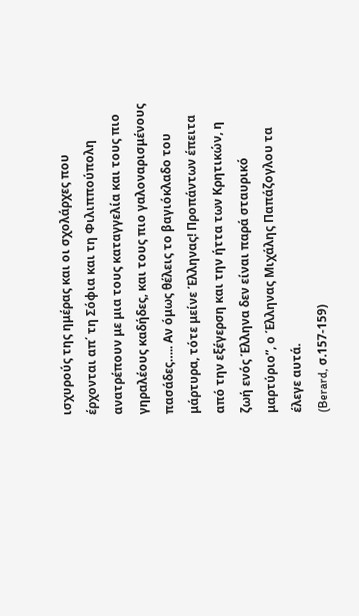ισχυρούς της ημέρας και οι σχολάρχες που έρχονται απ΄ τη Σόφια και τη Φιλιππούπολη ανατρέπουν με μια τους καταγγελία και τους πιο γηραλέους καδήδες, και τους πιο γαλοναρισμένους πασάδες….. Αν όμως θέλεις το βαγιόκλαδο του μάρτυρα, τότε μείνε Έλληνας! Προπάντων έπειτα από την εξέγερση και την ήττα των Κρητικών, η ζωή ενός Έλληνα δεν είναι παρά σταυρικό μαρτύριο”, ο Έλληνας Μιχάλης Παπάζογλου τα έλεγε αυτά.
(Berard, σ.157-159)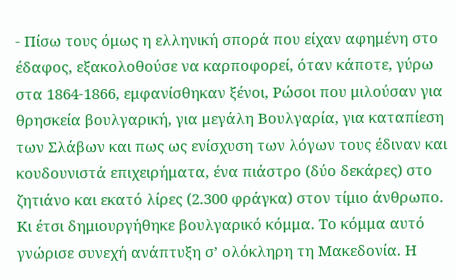- Πίσω τους όμως η ελληνική σπορά που είχαν αφημένη στο έδαφος, εξακολοθούσε να καρποφορεί, όταν κάποτε, γύρω στα 1864-1866, εμφανίσθηκαν ξένοι, Ρώσοι που μιλούσαν για θρησκεία βουλγαρική, για μεγάλη Βουλγαρία, για καταπίεση των Σλάβων και πως ως ενίσχυση των λόγων τους έδιναν και κουδουνιστά επιχειρήματα, ένα πιάστρο (δύο δεκάρες) στο ζητιάνο και εκατό λίρες (2.300 φράγκα) στον τίμιο άνθρωπο. Κι έτσι δημιουργήθηκε βουλγαρικό κόμμα. Το κόμμα αυτό γνώρισε συνεχή ανάπτυξη σ’ ολόκληρη τη Μακεδονία. Η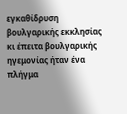εγκαθίδρυση βουλγαρικής εκκλησίας κι έπειτα βουλγαρικής ηγεμονίας ήταν ένα πλήγμα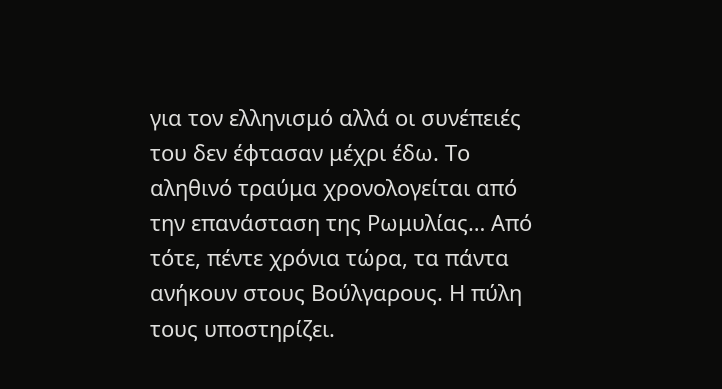για τον ελληνισμό αλλά οι συνέπειές του δεν έφτασαν μέχρι έδω. Το αληθινό τραύμα χρονολογείται από την επανάσταση της Ρωμυλίας… Από τότε, πέντε χρόνια τώρα, τα πάντα ανήκουν στους Βούλγαρους. Η πύλη τους υποστηρίζει.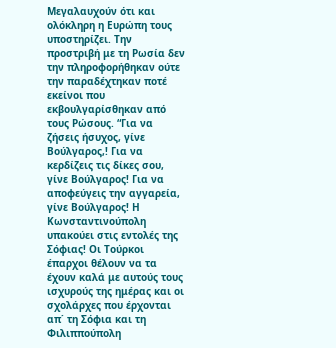Μεγαλαυχούν ότι και ολόκληρη η Ευρώπη τους υποστηρίζει. Την προστριβή με τη Ρωσία δεν την πληροφορήθηκαν ούτε την παραδέχτηκαν ποτέ εκείνοι που εκβουλγαρίσθηκαν από τους Ρώσους. “Για να ζήσεις ήσυχος, γίνε Βούλγαρος,! Για να κερδίζεις τις δίκες σου, γίνε Βούλγαρος! Για να αποφεύγεις την αγγαρεία, γίνε Βούλγαρος! Η Κωνσταντινούπολη υπακούει στις εντολές της Σόφιας! Οι Τούρκοι έπαρχοι θέλουν να τα έχουν καλά με αυτούς τους ισχυρούς της ημέρας και οι σχολάρχες που έρχονται απ΄ τη Σόφια και τη Φιλιππούπολη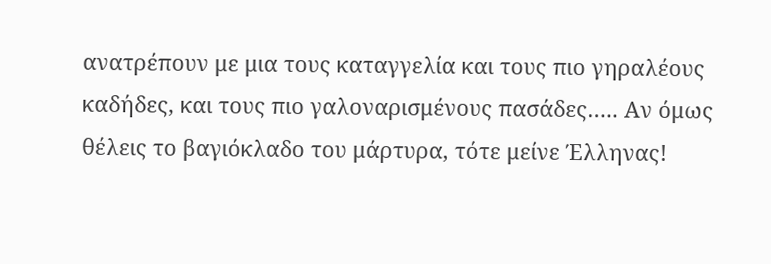ανατρέπουν με μια τους καταγγελία και τους πιο γηραλέους καδήδες, και τους πιο γαλοναρισμένους πασάδες….. Αν όμως θέλεις το βαγιόκλαδο του μάρτυρα, τότε μείνε Έλληνας!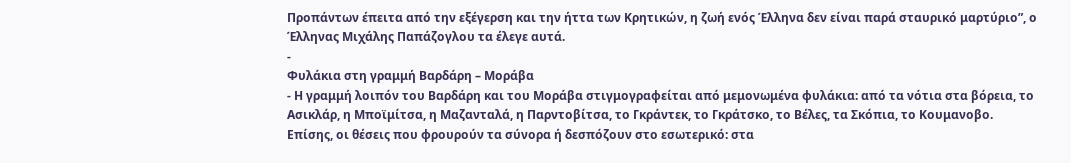Προπάντων έπειτα από την εξέγερση και την ήττα των Κρητικών, η ζωή ενός Έλληνα δεν είναι παρά σταυρικό μαρτύριο”, ο Έλληνας Μιχάλης Παπάζογλου τα έλεγε αυτά.
-
Φυλάκια στη γραμμή Βαρδάρη – Μοράβα
- Η γραμμή λοιπόν του Βαρδάρη και του Μοράβα στιγμογραφείται από μεμονωμένα φυλάκια: από τα νότια στα βόρεια, το Ασικλάρ, η Μποϊμίτσα, η Μαζανταλά, η Παρντοβίτσα, το Γκράντεκ, το Γκράτσκο, το Βέλες, τα Σκόπια, το Κουμανοβο. Επίσης, οι θέσεις που φρουρούν τα σύνορα ή δεσπόζουν στο εσωτερικό: στα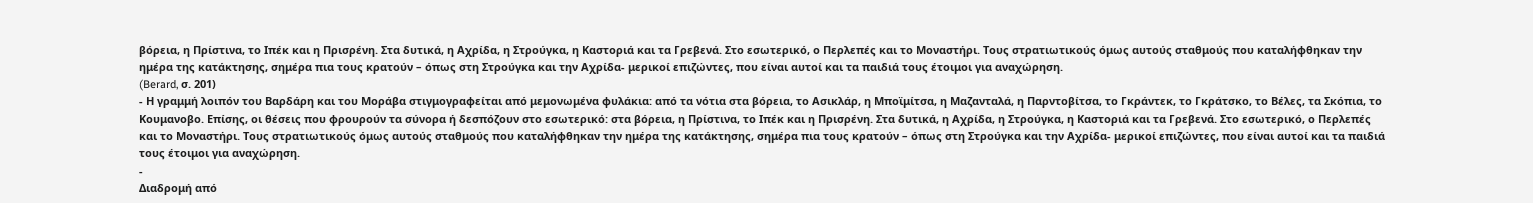βόρεια, η Πρίστινα, το Ιπέκ και η Πρισρένη. Στα δυτικά, η Αχρίδα, η Στρούγκα, η Καστοριά και τα Γρεβενά. Στο εσωτερικό, ο Περλεπές και το Μοναστήρι. Τους στρατιωτικούς όμως αυτούς σταθμούς που καταλήφθηκαν την ημέρα της κατάκτησης, σημέρα πια τους κρατούν – όπως στη Στρούγκα και την Αχρίδα- μερικοί επιζώντες, που είναι αυτοί και τα παιδιά τους έτοιμοι για αναχώρηση.
(Berard, σ. 201)
- Η γραμμή λοιπόν του Βαρδάρη και του Μοράβα στιγμογραφείται από μεμονωμένα φυλάκια: από τα νότια στα βόρεια, το Ασικλάρ, η Μποϊμίτσα, η Μαζανταλά, η Παρντοβίτσα, το Γκράντεκ, το Γκράτσκο, το Βέλες, τα Σκόπια, το Κουμανοβο. Επίσης, οι θέσεις που φρουρούν τα σύνορα ή δεσπόζουν στο εσωτερικό: στα βόρεια, η Πρίστινα, το Ιπέκ και η Πρισρένη. Στα δυτικά, η Αχρίδα, η Στρούγκα, η Καστοριά και τα Γρεβενά. Στο εσωτερικό, ο Περλεπές και το Μοναστήρι. Τους στρατιωτικούς όμως αυτούς σταθμούς που καταλήφθηκαν την ημέρα της κατάκτησης, σημέρα πια τους κρατούν – όπως στη Στρούγκα και την Αχρίδα- μερικοί επιζώντες, που είναι αυτοί και τα παιδιά τους έτοιμοι για αναχώρηση.
-
Διαδρομή από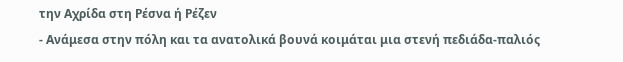την Αχρίδα στη Ρέσνα ή Ρέζεν
- Ανάμεσα στην πόλη και τα ανατολικά βουνά κοιμάται μια στενή πεδιάδα-παλιός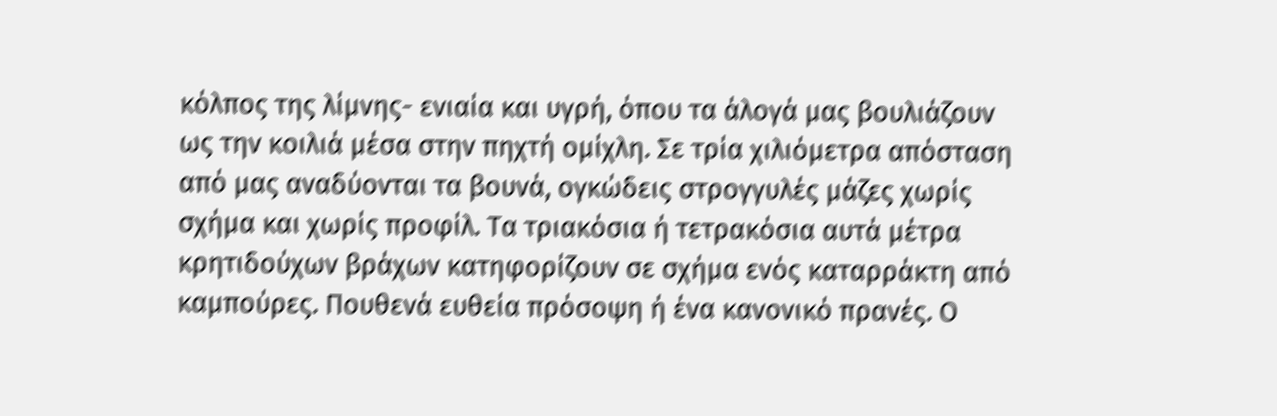κόλπος της λίμνης- ενιαία και υγρή, όπου τα άλογά μας βουλιάζουν ως την κοιλιά μέσα στην πηχτή ομίχλη. Σε τρία χιλιόμετρα απόσταση από μας αναδύονται τα βουνά, ογκώδεις στρογγυλές μάζες χωρίς σχήμα και χωρίς προφίλ. Τα τριακόσια ή τετρακόσια αυτά μέτρα κρητιδούχων βράχων κατηφορίζουν σε σχήμα ενός καταρράκτη από καμπούρες. Πουθενά ευθεία πρόσοψη ή ένα κανονικό πρανές. Ο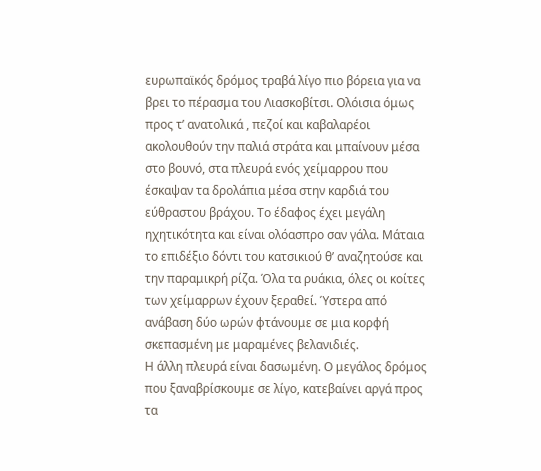ευρωπαϊκός δρόμος τραβά λίγο πιο βόρεια για να βρει το πέρασμα του Λιασκοβίτσι. Ολόισια όμως προς τ’ ανατολικά , πεζοί και καβαλαρέοι ακολουθούν την παλιά στράτα και μπαίνουν μέσα στο βουνό, στα πλευρά ενός χείμαρρου που έσκαψαν τα δρολάπια μέσα στην καρδιά του εύθραστου βράχου. Το έδαφος έχει μεγάλη ηχητικότητα και είναι ολόασπρο σαν γάλα. Μάταια το επιδέξιο δόντι του κατσικιού θ’ αναζητούσε και την παραμικρή ρίζα. Όλα τα ρυάκια, όλες οι κοίτες των χείμαρρων έχουν ξεραθεί. Ύστερα από ανάβαση δύο ωρών φτάνουμε σε μια κορφή σκεπασμένη με μαραμένες βελανιδιές.
Η άλλη πλευρά είναι δασωμένη. Ο μεγάλος δρόμος που ξαναβρίσκουμε σε λίγο, κατεβαίνει αργά προς τα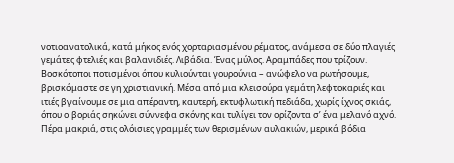νοτιοανατολικά, κατά μήκος ενός χορταριασμένου ρέματος, ανάμεσα σε δύο πλαγιές γεμάτες φτελιές και βαλανιδιές. Λιβάδια. Ένας μύλος. Αραμπάδες που τρίζουν. Βοσκότοποι ποτισμένοι όπου κυλιούνται γουρούνια – ανώφελο να ρωτήσουμε, βρισκόμαστε σε γη χριστιανική. Μέσα από μια κλεισούρα γεμάτη λεφτοκαριές και ιτιές βγαίνουμε σε μια απέραντη, καυτερή, εκτυφλωτική πεδιάδα, χωρίς ίχνος σκιάς, όπου ο βοριάς σηκώνει σύννεφα σκόνης και τυλίγει τον ορίζοντα σ’ ένα μελανό αχνό. Πέρα μακριά, στις ολόισιες γραμμές των θερισμένων αυλακιών, μερικά βόδια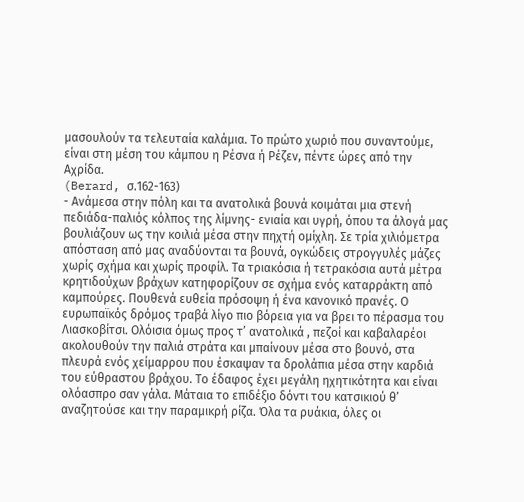μασουλούν τα τελευταία καλάμια. Το πρώτο χωριό που συναντούμε, είναι στη μέση του κάμπου η Ρέσνα ή Ρέζεν, πέντε ώρες από την Αχρίδα.
(Berard, σ.162-163)
- Ανάμεσα στην πόλη και τα ανατολικά βουνά κοιμάται μια στενή πεδιάδα-παλιός κόλπος της λίμνης- ενιαία και υγρή, όπου τα άλογά μας βουλιάζουν ως την κοιλιά μέσα στην πηχτή ομίχλη. Σε τρία χιλιόμετρα απόσταση από μας αναδύονται τα βουνά, ογκώδεις στρογγυλές μάζες χωρίς σχήμα και χωρίς προφίλ. Τα τριακόσια ή τετρακόσια αυτά μέτρα κρητιδούχων βράχων κατηφορίζουν σε σχήμα ενός καταρράκτη από καμπούρες. Πουθενά ευθεία πρόσοψη ή ένα κανονικό πρανές. Ο ευρωπαϊκός δρόμος τραβά λίγο πιο βόρεια για να βρει το πέρασμα του Λιασκοβίτσι. Ολόισια όμως προς τ’ ανατολικά , πεζοί και καβαλαρέοι ακολουθούν την παλιά στράτα και μπαίνουν μέσα στο βουνό, στα πλευρά ενός χείμαρρου που έσκαψαν τα δρολάπια μέσα στην καρδιά του εύθραστου βράχου. Το έδαφος έχει μεγάλη ηχητικότητα και είναι ολόασπρο σαν γάλα. Μάταια το επιδέξιο δόντι του κατσικιού θ’ αναζητούσε και την παραμικρή ρίζα. Όλα τα ρυάκια, όλες οι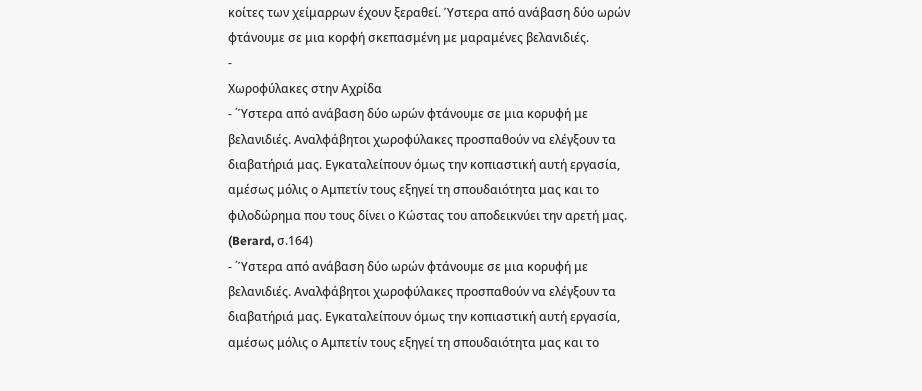κοίτες των χείμαρρων έχουν ξεραθεί. Ύστερα από ανάβαση δύο ωρών φτάνουμε σε μια κορφή σκεπασμένη με μαραμένες βελανιδιές.
-
Χωροφύλακες στην Αχρίδα
- ΄Ύστερα από ανάβαση δύο ωρών φτάνουμε σε μια κορυφή με βελανιδιές. Αναλφάβητοι χωροφύλακες προσπαθούν να ελέγξουν τα διαβατήριά μας. Εγκαταλείπουν όμως την κοπιαστική αυτή εργασία, αμέσως μόλις ο Αμπετίν τους εξηγεί τη σπουδαιότητα μας και το φιλοδώρημα που τους δίνει ο Κώστας του αποδεικνύει την αρετή μας.
(Berard, σ.164)
- ΄Ύστερα από ανάβαση δύο ωρών φτάνουμε σε μια κορυφή με βελανιδιές. Αναλφάβητοι χωροφύλακες προσπαθούν να ελέγξουν τα διαβατήριά μας. Εγκαταλείπουν όμως την κοπιαστική αυτή εργασία, αμέσως μόλις ο Αμπετίν τους εξηγεί τη σπουδαιότητα μας και το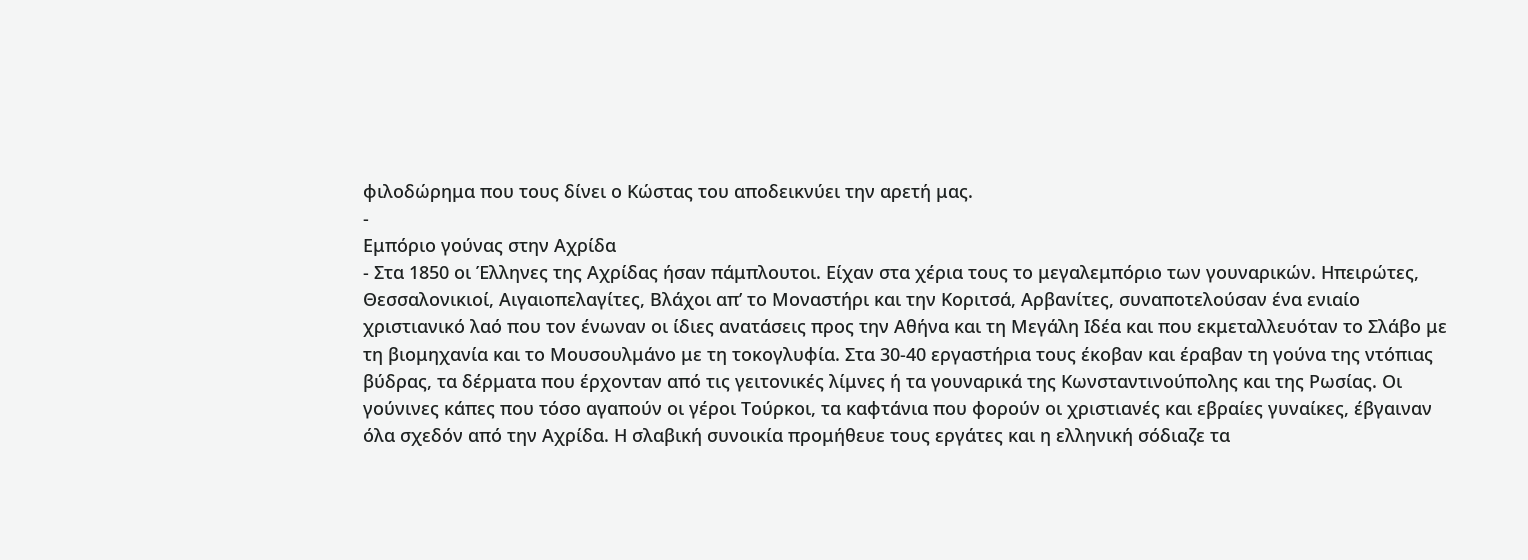φιλοδώρημα που τους δίνει ο Κώστας του αποδεικνύει την αρετή μας.
-
Εμπόριο γούνας στην Αχρίδα
- Στα 1850 οι Έλληνες της Αχρίδας ήσαν πάμπλουτοι. Είχαν στα χέρια τους το μεγαλεμπόριο των γουναρικών. Ηπειρώτες, Θεσσαλονικιοί, Αιγαιοπελαγίτες, Βλάχοι απ’ το Μοναστήρι και την Κοριτσά, Αρβανίτες, συναποτελούσαν ένα ενιαίο χριστιανικό λαό που τον ένωναν οι ίδιες ανατάσεις προς την Αθήνα και τη Μεγάλη Ιδέα και που εκμεταλλευόταν το Σλάβο με τη βιομηχανία και το Μουσουλμάνο με τη τοκογλυφία. Στα 30-40 εργαστήρια τους έκοβαν και έραβαν τη γούνα της ντόπιας βύδρας, τα δέρματα που έρχονταν από τις γειτονικές λίμνες ή τα γουναρικά της Κωνσταντινούπολης και της Ρωσίας. Οι γούνινες κάπες που τόσο αγαπούν οι γέροι Τούρκοι, τα καφτάνια που φορούν οι χριστιανές και εβραίες γυναίκες, έβγαιναν όλα σχεδόν από την Αχρίδα. Η σλαβική συνοικία προμήθευε τους εργάτες και η ελληνική σόδιαζε τα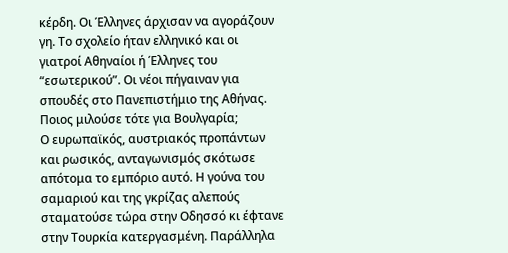κέρδη. Οι Έλληνες άρχισαν να αγοράζουν γη. Το σχολείο ήταν ελληνικό και οι γιατροί Αθηναίοι ή Έλληνες του “εσωτερικού”. Οι νέοι πήγαιναν για σπουδές στο Πανεπιστήμιο της Αθήνας. Ποιος μιλούσε τότε για Βουλγαρία;
Ο ευρωπαϊκός, αυστριακός προπάντων και ρωσικός, ανταγωνισμός σκότωσε απότομα το εμπόριο αυτό. Η γούνα του σαμαριού και της γκρίζας αλεπούς σταματούσε τώρα στην Οδησσό κι έφτανε στην Τουρκία κατεργασμένη. Παράλληλα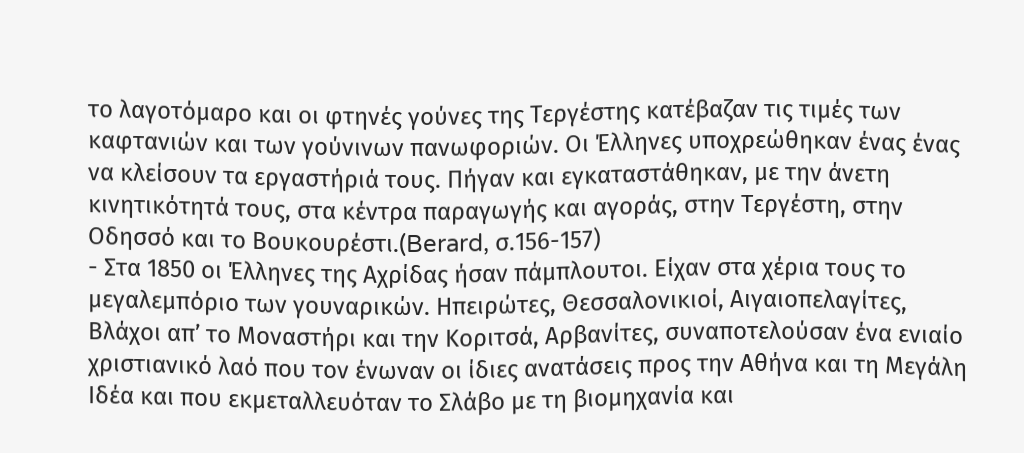το λαγοτόμαρο και οι φτηνές γούνες της Τεργέστης κατέβαζαν τις τιμές των καφτανιών και των γούνινων πανωφοριών. Οι Έλληνες υποχρεώθηκαν ένας ένας να κλείσουν τα εργαστήριά τους. Πήγαν και εγκαταστάθηκαν, με την άνετη κινητικότητά τους, στα κέντρα παραγωγής και αγοράς, στην Τεργέστη, στην Οδησσό και το Βουκουρέστι.(Berard, σ.156-157)
- Στα 1850 οι Έλληνες της Αχρίδας ήσαν πάμπλουτοι. Είχαν στα χέρια τους το μεγαλεμπόριο των γουναρικών. Ηπειρώτες, Θεσσαλονικιοί, Αιγαιοπελαγίτες, Βλάχοι απ’ το Μοναστήρι και την Κοριτσά, Αρβανίτες, συναποτελούσαν ένα ενιαίο χριστιανικό λαό που τον ένωναν οι ίδιες ανατάσεις προς την Αθήνα και τη Μεγάλη Ιδέα και που εκμεταλλευόταν το Σλάβο με τη βιομηχανία και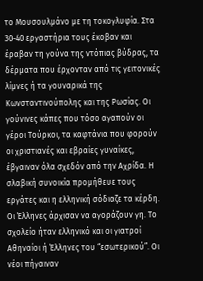το Μουσουλμάνο με τη τοκογλυφία. Στα 30-40 εργαστήρια τους έκοβαν και έραβαν τη γούνα της ντόπιας βύδρας, τα δέρματα που έρχονταν από τις γειτονικές λίμνες ή τα γουναρικά της Κωνσταντινούπολης και της Ρωσίας. Οι γούνινες κάπες που τόσο αγαπούν οι γέροι Τούρκοι, τα καφτάνια που φορούν οι χριστιανές και εβραίες γυναίκες, έβγαιναν όλα σχεδόν από την Αχρίδα. Η σλαβική συνοικία προμήθευε τους εργάτες και η ελληνική σόδιαζε τα κέρδη. Οι Έλληνες άρχισαν να αγοράζουν γη. Το σχολείο ήταν ελληνικό και οι γιατροί Αθηναίοι ή Έλληνες του “εσωτερικού”. Οι νέοι πήγαιναν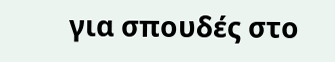για σπουδές στο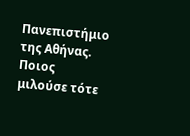Πανεπιστήμιο της Αθήνας. Ποιος μιλούσε τότε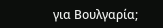για Βουλγαρία;